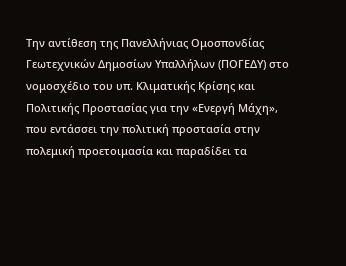Την αντίθεση της Πανελλήνιας Ομοσπονδίας Γεωτεχνικών Δημοσίων Υπαλλήλων (ΠΟΓΕΔΥ) στο νομοσχέδιο του υπ. Κλιματικής Κρίσης και Πολιτικής Προστασίας για την «Ενεργή Μάχη», που εντάσσει την πολιτική προστασία στην πολεμική προετοιμασία και παραδίδει τα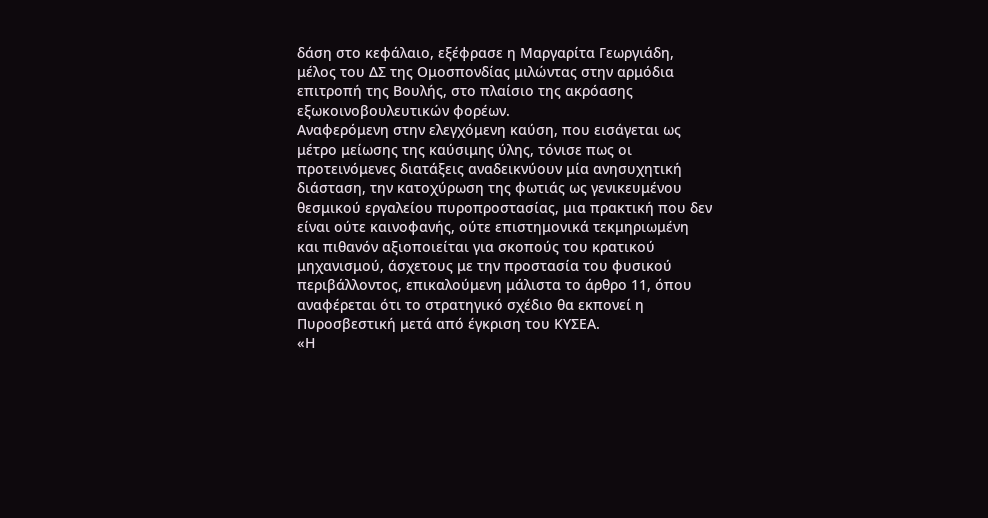δάση στο κεφάλαιο, εξέφρασε η Μαργαρίτα Γεωργιάδη, μέλος του ΔΣ της Ομοσπονδίας μιλώντας στην αρμόδια επιτροπή της Βουλής, στο πλαίσιο της ακρόασης εξωκοινοβουλευτικών φορέων.
Αναφερόμενη στην ελεγχόμενη καύση, που εισάγεται ως μέτρο μείωσης της καύσιμης ύλης, τόνισε πως οι προτεινόμενες διατάξεις αναδεικνύουν μία ανησυχητική διάσταση, την κατοχύρωση της φωτιάς ως γενικευμένου θεσμικού εργαλείου πυροπροστασίας, μια πρακτική που δεν είναι ούτε καινοφανής, ούτε επιστημονικά τεκμηριωμένη και πιθανόν αξιοποιείται για σκοπούς του κρατικού μηχανισμού, άσχετους με την προστασία του φυσικού περιβάλλοντος, επικαλούμενη μάλιστα το άρθρο 11, όπου αναφέρεται ότι το στρατηγικό σχέδιο θα εκπονεί η Πυροσβεστική μετά από έγκριση του ΚΥΣΕΑ.
«Η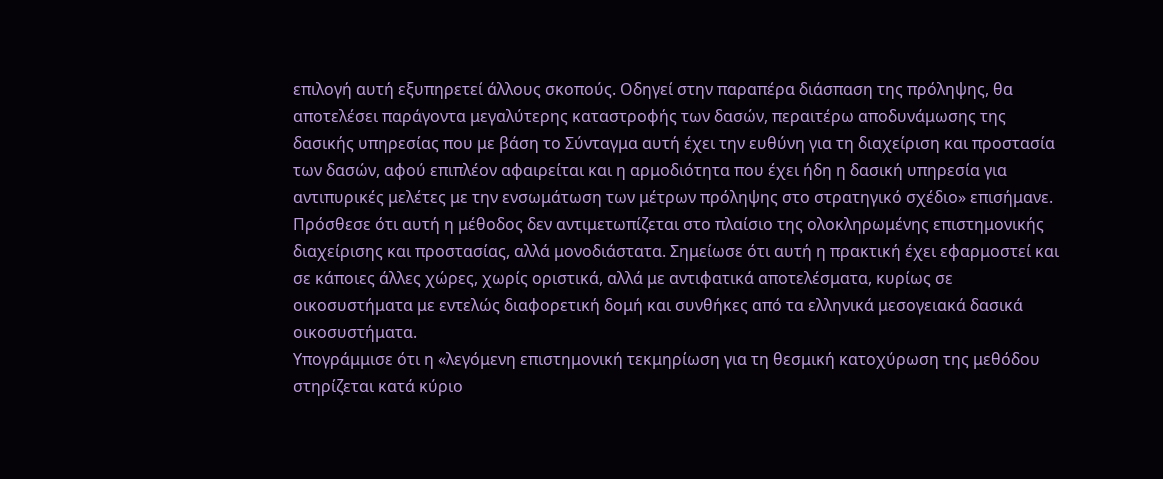επιλογή αυτή εξυπηρετεί άλλους σκοπούς. Οδηγεί στην παραπέρα διάσπαση της πρόληψης, θα αποτελέσει παράγοντα μεγαλύτερης καταστροφής των δασών, περαιτέρω αποδυνάμωσης της δασικής υπηρεσίας που με βάση το Σύνταγμα αυτή έχει την ευθύνη για τη διαχείριση και προστασία των δασών, αφού επιπλέον αφαιρείται και η αρμοδιότητα που έχει ήδη η δασική υπηρεσία για αντιπυρικές μελέτες με την ενσωμάτωση των μέτρων πρόληψης στο στρατηγικό σχέδιο» επισήμανε.
Πρόσθεσε ότι αυτή η μέθοδος δεν αντιμετωπίζεται στο πλαίσιο της ολοκληρωμένης επιστημονικής διαχείρισης και προστασίας, αλλά μονοδιάστατα. Σημείωσε ότι αυτή η πρακτική έχει εφαρμοστεί και σε κάποιες άλλες χώρες, χωρίς οριστικά, αλλά με αντιφατικά αποτελέσματα, κυρίως σε οικοσυστήματα με εντελώς διαφορετική δομή και συνθήκες από τα ελληνικά μεσογειακά δασικά οικοσυστήματα.
Υπογράμμισε ότι η «λεγόμενη επιστημονική τεκμηρίωση για τη θεσμική κατοχύρωση της μεθόδου στηρίζεται κατά κύριο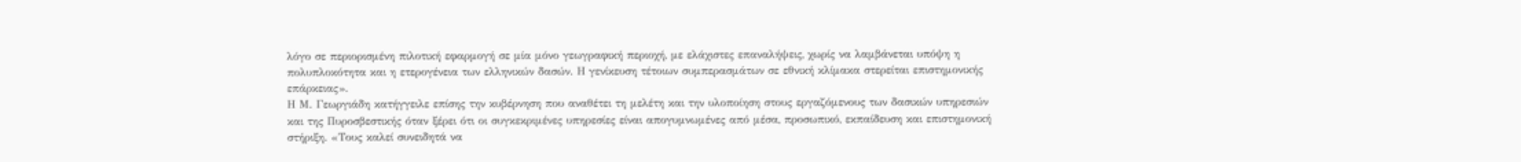λόγο σε περιορισμένη πιλοτική εφαρμογή σε μία μόνο γεωγραφική περιοχή, με ελάχιστες επαναλήψεις, χωρίς να λαμβάνεται υπόψη η πολυπλοκότητα και η ετερογένεια των ελληνικών δασών. Η γενίκευση τέτοιων συμπερασμάτων σε εθνική κλίμακα στερείται επιστημονικής επάρκειας».
Η Μ. Γεωργιάδη κατήγγειλε επίσης την κυβέρνηση που αναθέτει τη μελέτη και την υλοποίηση στους εργαζόμενους των δασικών υπηρεσιών και της Πυροσβεστικής όταν ξέρει ότι οι συγκεκριμένες υπηρεσίες είναι απογυμνωμένες από μέσα, προσωπικό, εκπαίδευση και επιστημονική στήριξη. «Τους καλεί συνειδητά να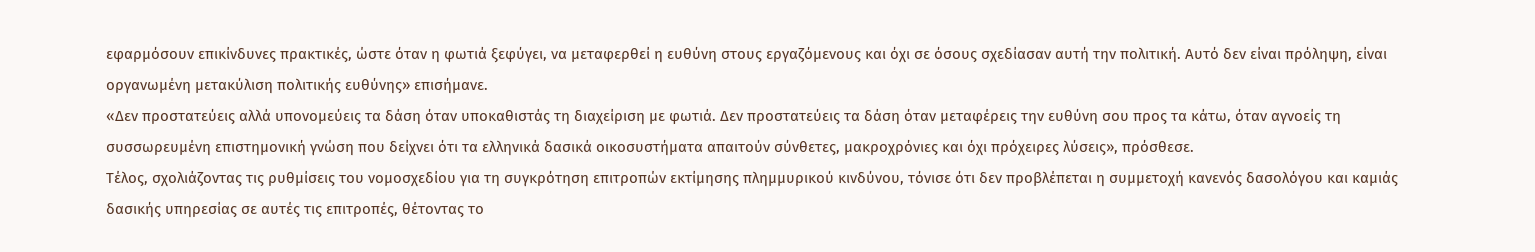εφαρμόσουν επικίνδυνες πρακτικές, ώστε όταν η φωτιά ξεφύγει, να μεταφερθεί η ευθύνη στους εργαζόμενους και όχι σε όσους σχεδίασαν αυτή την πολιτική. Αυτό δεν είναι πρόληψη, είναι οργανωμένη μετακύλιση πολιτικής ευθύνης» επισήμανε.
«Δεν προστατεύεις αλλά υπονομεύεις τα δάση όταν υποκαθιστάς τη διαχείριση με φωτιά. Δεν προστατεύεις τα δάση όταν μεταφέρεις την ευθύνη σου προς τα κάτω, όταν αγνοείς τη συσσωρευμένη επιστημονική γνώση που δείχνει ότι τα ελληνικά δασικά οικοσυστήματα απαιτούν σύνθετες, μακροχρόνιες και όχι πρόχειρες λύσεις», πρόσθεσε.
Τέλος, σχολιάζοντας τις ρυθμίσεις του νομοσχεδίου για τη συγκρότηση επιτροπών εκτίμησης πλημμυρικού κινδύνου, τόνισε ότι δεν προβλέπεται η συμμετοχή κανενός δασολόγου και καμιάς δασικής υπηρεσίας σε αυτές τις επιτροπές, θέτοντας το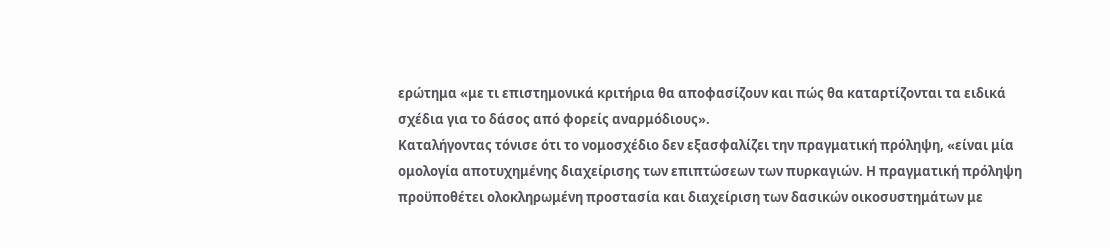ερώτημα «με τι επιστημονικά κριτήρια θα αποφασίζουν και πώς θα καταρτίζονται τα ειδικά σχέδια για το δάσος από φορείς αναρμόδιους».
Καταλήγοντας τόνισε ότι το νομοσχέδιο δεν εξασφαλίζει την πραγματική πρόληψη, «είναι μία ομολογία αποτυχημένης διαχείρισης των επιπτώσεων των πυρκαγιών. Η πραγματική πρόληψη προϋποθέτει ολοκληρωμένη προστασία και διαχείριση των δασικών οικοσυστημάτων με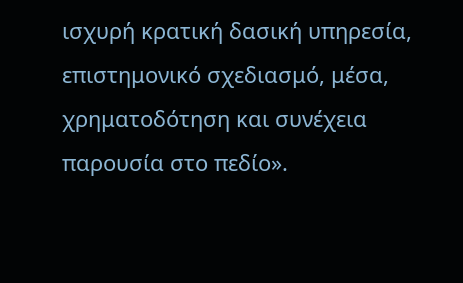ισχυρή κρατική δασική υπηρεσία, επιστημονικό σχεδιασμό, μέσα, χρηματοδότηση και συνέχεια παρουσία στο πεδίο».